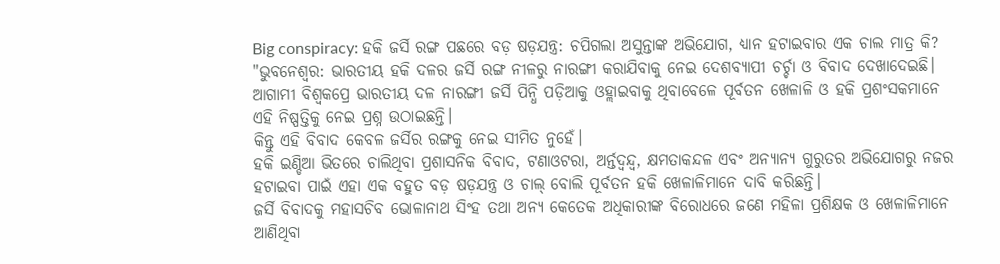Big conspiracy: ହକି ଜର୍ସି ରଙ୍ଗ ପଛରେ ବଡ଼ ଷଡ଼ଯନ୍ତ୍ର: ଚପିଗଲା ଅସୁନ୍ତାଙ୍କ ଅଭିଯୋଗ, ଧ୍ୟାନ ହଟାଇବାର ଏକ ଚାଲ ମାତ୍ର କି?
"ଭୁବନେଶ୍ବର: ଭାରତୀୟ ହକି ଦଳର ଜର୍ସି ରଙ୍ଗ ନୀଳରୁ ନାରଙ୍ଗୀ କରାଯିବାକୁ ନେଇ ଦେଶବ୍ୟାପୀ ଚର୍ଚ୍ଚା ଓ ବିବାଦ ଦେଖାଦେଇଛି।
ଆଗାମୀ ବିଶ୍ୱକପ୍ରେ ଭାରତୀୟ ଦଳ ନାରଙ୍ଗୀ ଜର୍ସି ପିନ୍ଧି ପଡ଼ିଆକୁ ଓହ୍ଲାଇବାକୁ ଥିବାବେଳେ ପୂର୍ବତନ ଖେଳାଳି ଓ ହକି ପ୍ରଶଂସକମାନେ ଏହି ନିଷ୍ପତ୍ତିକୁ ନେଇ ପ୍ରଶ୍ନ ଉଠାଇଛନ୍ତି।
କିନ୍ତୁ ଏହି ବିବାଦ କେବଳ ଜର୍ସିର ରଙ୍ଗକୁ ନେଇ ସୀମିତ ନୁହେଁ।
ହକି ଇଣ୍ଡିଆ ଭିତରେ ଚାଲିଥିବା ପ୍ରଶାସନିକ ବିବାଦ, ଟଣାଓଟରା, ଅର୍ନ୍ତଦ୍ବନ୍ଦ୍ବ, କ୍ଷମତାକନ୍ଦଳ ଏବଂ ଅନ୍ୟାନ୍ୟ ଗୁରୁତର ଅଭିଯୋଗରୁ ନଜର ହଟାଇବା ପାଇଁ ଏହା ଏକ ବହୁତ ବଡ଼ ଷଡ଼ଯନ୍ତ୍ର ଓ ଚାଲ୍ ବୋଲି ପୂର୍ବତନ ହକି ଖେଳାଳିମାନେ ଦାବି କରିଛନ୍ତି।
ଜର୍ସି ବିବାଦକୁ ମହାସଚିବ ଭୋଳାନାଥ ସିଂହ ତଥା ଅନ୍ୟ କେତେକ ଅଧିକାରୀଙ୍କ ବିରୋଧରେ ଜଣେ ମହିଳା ପ୍ରଶିକ୍ଷକ ଓ ଖେଳାଳିମାନେ ଆଣିଥିବା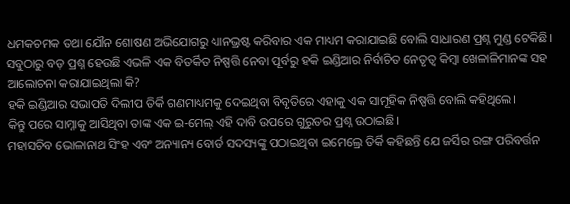ଧମକଚମକ ତଥା ଯୌନ ଶୋଷଣ ଅଭିଯୋଗରୁ ଧ୍ୟାନଭ୍ରଷ୍ଟ କରିବାର ଏକ ମାଧ୍ୟମ କରାଯାଇଛି ବୋଲି ସାଧାରଣ ପ୍ରଶ୍ନ ମୁଣ୍ଡ ଟେକିଛି।
ସବୁଠାରୁ ବଡ଼ ପ୍ରଶ୍ନ ହେଉଛି ଏଭଳି ଏକ ବିତର୍କିତ ନିଷ୍ପତ୍ତି ନେବା ପୂର୍ବରୁ ହକି ଇଣ୍ଡିଆର ନିର୍ବାଚିତ ନେତୃତ୍ୱ କିମ୍ବା ଖେଳାଳିମାନଙ୍କ ସହ ଆଲୋଚନା କରାଯାଇଥିଲା କି?
ହକି ଇଣ୍ଡିଆର ସଭାପତି ଦିଲୀପ ତିର୍କି ଗଣମାଧ୍ୟମକୁ ଦେଇଥିବା ବିବୃତିରେ ଏହାକୁ ଏକ ସାମୂହିକ ନିଷ୍ପତ୍ତି ବୋଲି କହିଥିଲେ।
କିନ୍ତୁ ପରେ ସାମ୍ନାକୁ ଆସିଥିବା ତାଙ୍କ ଏକ ଇ-ମେଲ୍ ଏହି ଦାବି ଉପରେ ଗୁରୁତର ପ୍ରଶ୍ନ ଉଠାଇଛି।
ମହାସଚିବ ଭୋଳାନାଥ ସିଂହ ଏବଂ ଅନ୍ୟାନ୍ୟ ବୋର୍ଡ ସଦସ୍ୟଙ୍କୁ ପଠାଇଥିବା ଇମେଲ୍ରେ ତିର୍କି କହିଛନ୍ତି ଯେ ଜର୍ସିର ରଙ୍ଗ ପରିବର୍ତ୍ତନ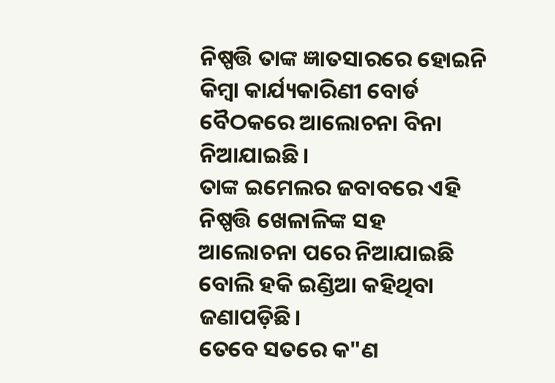ନିଷ୍ପତ୍ତି ତାଙ୍କ ଜ୍ଞାତସାରରେ ହୋଇନି କିମ୍ବା କାର୍ଯ୍ୟକାରିଣୀ ବୋର୍ଡ ବୈଠକରେ ଆଲୋଚନା ବିନା ନିଆଯାଇଛି।
ତାଙ୍କ ଇମେଲର ଜବାବରେ ଏହି ନିଷ୍ପତ୍ତି ଖେଳାଳିଙ୍କ ସହ ଆଲୋଚନା ପରେ ନିଆଯାଇଛି ବୋଲି ହକି ଇଣ୍ଡିଆ କହିଥିବା ଜଣାପଡ଼ିଛି।
ତେବେ ସତରେ କ"ଣ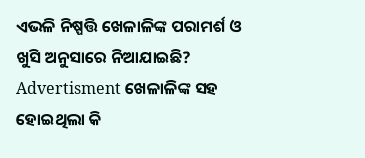ଏଭଳି ନିଷ୍ପତ୍ତି ଖେଳାଳିଙ୍କ ପରାମର୍ଶ ଓ ଖୁସି ଅନୁସାରେ ନିଆଯାଇଛି?
Advertisment ଖେଳାଳିଙ୍କ ସହ ହୋଇଥିଲା କି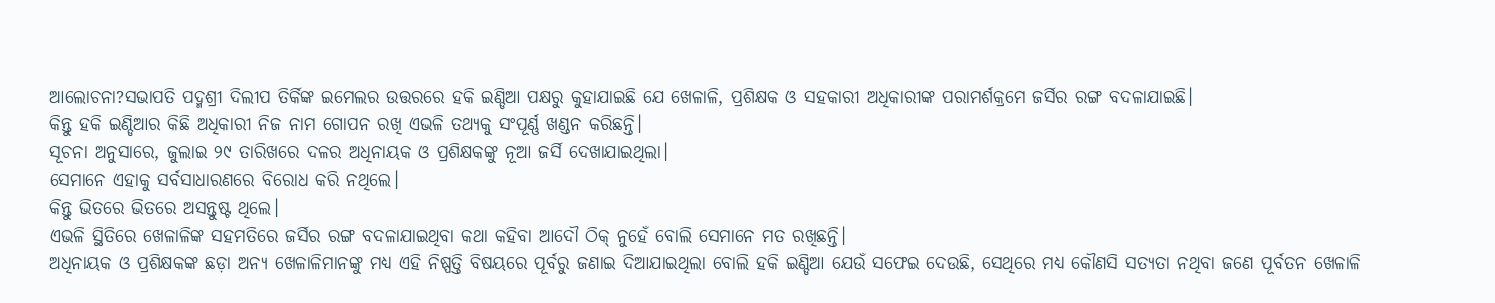ଆଲୋଚନା?ସଭାପତି ପଦ୍ମଶ୍ରୀ ଦିଲୀପ ତିର୍କିଙ୍କ ଇମେଲର ଉତ୍ତରରେ ହକି ଇଣ୍ଡିଆ ପକ୍ଷରୁ କୁହାଯାଇଛି ଯେ ଖେଳାଳି, ପ୍ରଶିକ୍ଷକ ଓ ସହକାରୀ ଅଧିକାରୀଙ୍କ ପରାମର୍ଶକ୍ରମେ ଜର୍ସିର ରଙ୍ଗ ବଦଳାଯାଇଛି।
କିନ୍ତୁ ହକି ଇଣ୍ଡିଆର କିଛି ଅଧିକାରୀ ନିଜ ନାମ ଗୋପନ ରଖି ଏଭଳି ତଥ୍ୟକୁ ସଂପୂର୍ଣ୍ଣ ଖଣ୍ଡନ କରିଛନ୍ତି।
ସୂଚନା ଅନୁସାରେ, ଜୁଲାଇ ୨୯ ତାରିଖରେ ଦଳର ଅଧିନାୟକ ଓ ପ୍ରଶିକ୍ଷକଙ୍କୁ ନୂଆ ଜର୍ସି ଦେଖାଯାଇଥିଲା।
ସେମାନେ ଏହାକୁ ସର୍ବସାଧାରଣରେ ବିରୋଧ କରି ନଥିଲେ।
କିନ୍ତୁ ଭିତରେ ଭିତରେ ଅସନ୍ତୁଷ୍ଟ ଥିଲେ।
ଏଭଳି ସ୍ଥିତିରେ ଖେଳାଳିଙ୍କ ସହମତିରେ ଜର୍ସିର ରଙ୍ଗ ବଦଳାଯାଇଥିବା କଥା କହିବା ଆଦୌ ଠିକ୍ ନୁହେଁ ବୋଲି ସେମାନେ ମତ ରଖିଛନ୍ତି।
ଅଧିନାୟକ ଓ ପ୍ରଶିକ୍ଷକଙ୍କ ଛଡ଼ା ଅନ୍ୟ ଖେଳାଳିମାନଙ୍କୁ ମଧ୍ୟ ଏହି ନିଷ୍ପତ୍ତି ବିଷୟରେ ପୂର୍ବରୁ ଜଣାଇ ଦିଆଯାଇଥିଲା ବୋଲି ହକି ଇଣ୍ଡିଆ ଯେଉଁ ସଫେଇ ଦେଉଛି, ସେଥିରେ ମଧ୍ୟ କୌଣସି ସତ୍ୟତା ନଥିବା ଜଣେ ପୂର୍ବତନ ଖେଳାଳି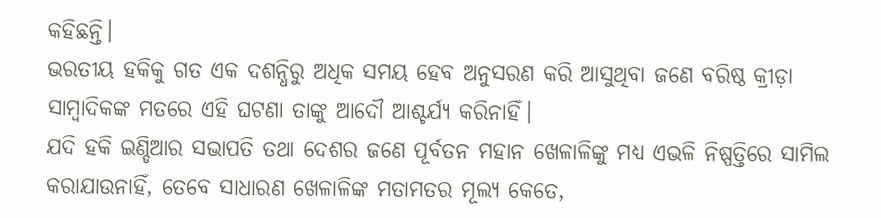କହିଛନ୍ତି।
ଭରତୀୟ ହକିକୁ ଗତ ଏକ ଦଶନ୍ଧିରୁ ଅଧିକ ସମୟ ହେବ ଅନୁସରଣ କରି ଆସୁଥିବା ଜଣେ ବରିଷ୍ଠ କ୍ରୀଡ଼ା ସାମ୍ବାଦିକଙ୍କ ମତରେ ଏହି ଘଟଣା ତାଙ୍କୁ ଆଦୌ ଆଶ୍ଚର୍ଯ୍ୟ କରିନାହିଁ।
ଯଦି ହକି ଇଣ୍ଡିଆର ସଭାପତି ତଥା ଦେଶର ଜଣେ ପୂର୍ବତନ ମହାନ ଖେଳାଳିଙ୍କୁ ମଧ୍ୟ ଏଭଳି ନିଷ୍ପତ୍ତିରେ ସାମିଲ କରାଯାଉନାହିଁ, ତେବେ ସାଧାରଣ ଖେଳାଳିଙ୍କ ମତାମତର ମୂଲ୍ୟ କେତେ,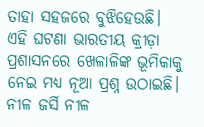ତାହା ସହଜରେ ବୁଝିହେଉଛି।
ଏହି ଘଟଣା ଭାରତୀୟ କ୍ରୀଡ଼ା ପ୍ରଶାସନରେ ଖେଳାଳିଙ୍କ ଭୂମିକାକୁ ନେଇ ମଧ୍ୟ ନୂଆ ପ୍ରଶ୍ନ ଉଠାଇଛି।
ନୀଳ ଜର୍ସି ନୀଳ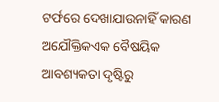ଟର୍ଫରେ ଦେଖାଯାଉନାହିଁ କାରଣ ଅଯୌକ୍ତିକଏକ ବୈଷୟିକ ଆବଶ୍ୟକତା ଦୃଷ୍ଟିରୁ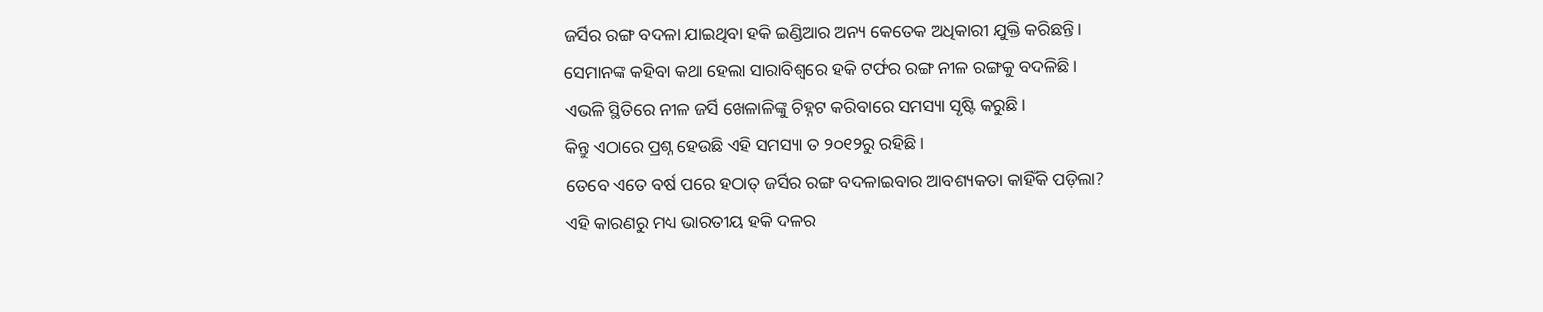ଜର୍ସିର ରଙ୍ଗ ବଦଳା ଯାଇଥିବା ହକି ଇଣ୍ଡିଆର ଅନ୍ୟ କେତେକ ଅଧିକାରୀ ଯୁକ୍ତି କରିଛନ୍ତି।
ସେମାନଙ୍କ କହିବା କଥା ହେଲା ସାରାବିଶ୍ୱରେ ହକି ଟର୍ଫର ରଙ୍ଗ ନୀଳ ରଙ୍ଗକୁ ବଦଳିଛି।
ଏଭଳି ସ୍ଥିତିରେ ନୀଳ ଜର୍ସି ଖେଳାଳିଙ୍କୁ ଚିହ୍ନଟ କରିବାରେ ସମସ୍ୟା ସୃଷ୍ଟି କରୁଛି।
କିନ୍ତୁ ଏଠାରେ ପ୍ରଶ୍ନ ହେଉଛି ଏହି ସମସ୍ୟା ତ ୨୦୧୨ରୁ ରହିଛି।
ତେବେ ଏତେ ବର୍ଷ ପରେ ହଠାତ୍ ଜର୍ସିର ରଙ୍ଗ ବଦଳାଇବାର ଆବଶ୍ୟକତା କାହିଁକି ପଡ଼ିଲା?
ଏହି କାରଣରୁ ମଧ୍ୟ ଭାରତୀୟ ହକି ଦଳର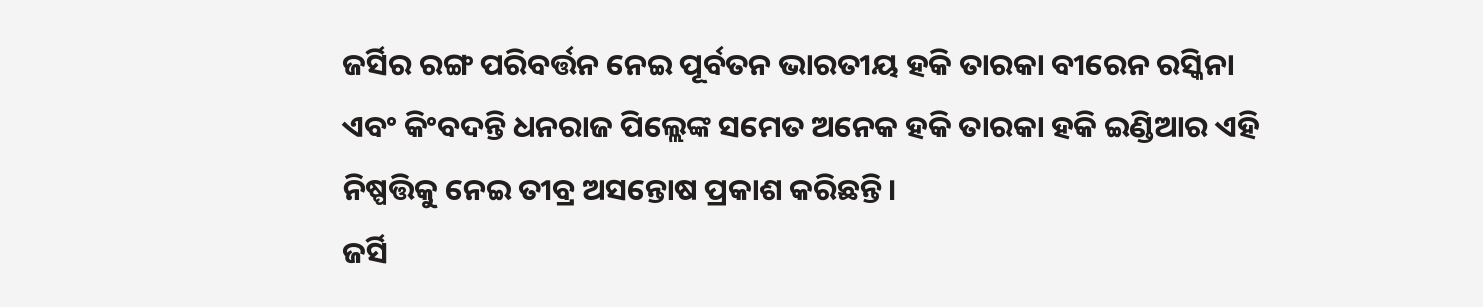ଜର୍ସିର ରଙ୍ଗ ପରିବର୍ତ୍ତନ ନେଇ ପୂର୍ବତନ ଭାରତୀୟ ହକି ତାରକା ବୀରେନ ରସ୍କିନା ଏବଂ କିଂବଦନ୍ତି ଧନରାଜ ପିଲ୍ଲେଙ୍କ ସମେତ ଅନେକ ହକି ତାରକା ହକି ଇଣ୍ଡିଆର ଏହି ନିଷ୍ପତ୍ତିକୁ ନେଇ ତୀବ୍ର ଅସନ୍ତୋଷ ପ୍ରକାଶ କରିଛନ୍ତି।
ଜର୍ସି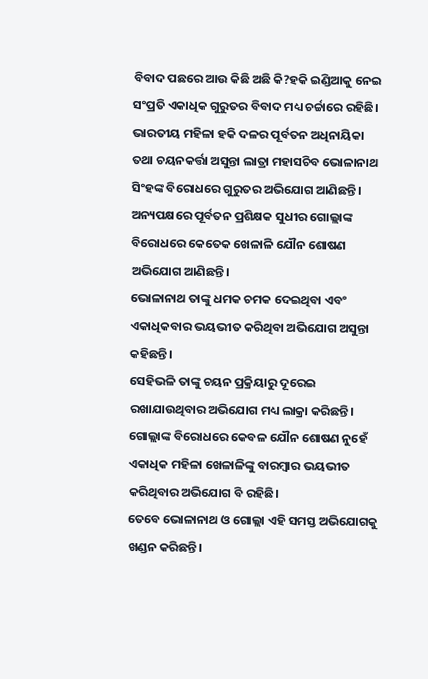ବିବାଦ ପଛରେ ଆଉ କିଛି ଅଛି କି?ହକି ଇଣ୍ଡିଆକୁ ନେଇ ସଂପ୍ରତି ଏକାଧିକ ଗୁରୁତର ବିବାଦ ମଧ୍ୟ ଚର୍ଚ୍ଚାରେ ରହିଛି।
ଭାରତୀୟ ମହିଳା ହକି ଦଳର ପୂର୍ବତନ ଅଧିନାୟିକା ତଥା ଚୟନକର୍ତ୍ତା ଅସୁନ୍ତା ଲାତ୍ରା ମହାସଚିବ ଭୋଳାନାଥ ସିଂହଙ୍କ ବିରୋଧରେ ଗୁରୁତର ଅଭିଯୋଗ ଆଣିଛନ୍ତି।
ଅନ୍ୟପକ୍ଷରେ ପୂର୍ବତନ ପ୍ରଶିକ୍ଷକ ସୁଧୀର ଗୋଲ୍ଲାଙ୍କ ବିରୋଧରେ କେତେକ ଖେଳାଳି ଯୌନ ଶୋଷଣ ଅଭିଯୋଗ ଆଣିଛନ୍ତି।
ଭୋଳାନାଥ ତାଙ୍କୁ ଧମକ ଚମକ ଦେଇଥିବା ଏବଂ ଏକାଧିକବାର ଭୟଭୀତ କରିଥିବା ଅଭିଯୋଗ ଅସୁନ୍ତା କହିଛନ୍ତି।
ସେହିଭଳି ତାଙ୍କୁ ଚୟନ ପ୍ରକ୍ରିୟାରୁ ଦୂରେଇ ରଖାଯାଉଥିବାର ଅଭିଯୋଗ ମଧ୍ୟ ଲାକ୍ରା କରିଛନ୍ତି।
ଗୋଲ୍ଲାଙ୍କ ବିରୋଧରେ କେବଳ ଯୌନ ଶୋଷଣ ନୁହେଁ ଏକାଧିକ ମହିଳା ଖେଳାଳିଙ୍କୁ ବାରମ୍ବାର ଭୟଭୀତ କରିଥିବାର ଅଭିଯୋଗ ବି ରହିଛି।
ତେବେ ଭୋଳାନାଥ ଓ ଗୋଲ୍ଲା ଏହି ସମସ୍ତ ଅଭିଯୋଗକୁ ଖଣ୍ଡନ କରିଛନ୍ତି।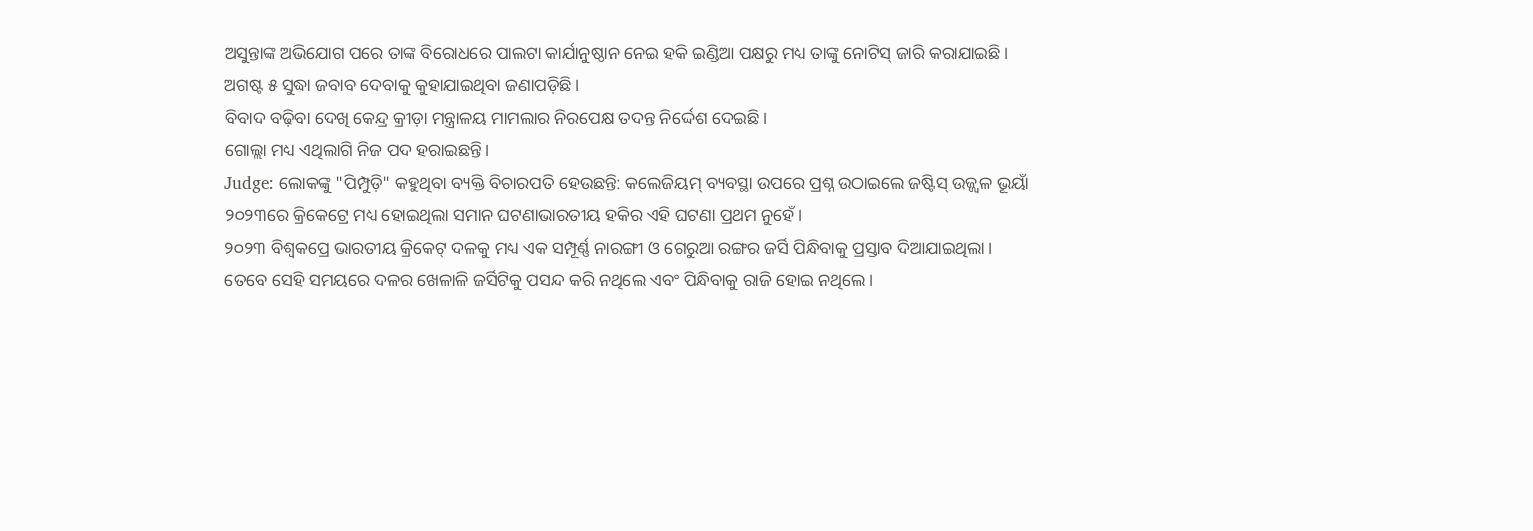ଅସୁନ୍ତାଙ୍କ ଅଭିଯୋଗ ପରେ ତାଙ୍କ ବିରୋଧରେ ପାଲଟା କାର୍ଯାନୁଷ୍ଠାନ ନେଇ ହକି ଇଣ୍ଡିଆ ପକ୍ଷରୁ ମଧ୍ୟ ତାଙ୍କୁ ନୋଟିସ୍ ଜାରି କରାଯାଇଛି।
ଅଗଷ୍ଟ ୫ ସୁଦ୍ଧା ଜବାବ ଦେବାକୁ କୁହାଯାଇଥିବା ଜଣାପଡ଼ିଛି।
ବିବାଦ ବଢ଼ିବା ଦେଖି କେନ୍ଦ୍ର କ୍ରୀଡ଼ା ମନ୍ତ୍ରାଳୟ ମାମଲାର ନିରପେକ୍ଷ ତଦନ୍ତ ନିର୍ଦ୍ଦେଶ ଦେଇଛି।
ଗୋଲ୍ଲା ମଧ୍ୟ ଏଥିଲାଗି ନିଜ ପଦ ହରାଇଛନ୍ତି।
Judge: ଲୋକଙ୍କୁ "ପିମ୍ପୁଡ଼ି" କହୁଥିବା ବ୍ୟକ୍ତି ବିଚାରପତି ହେଉଛନ୍ତି: କଲେଜିୟମ୍ ବ୍ୟବସ୍ଥା ଉପରେ ପ୍ରଶ୍ନ ଉଠାଇଲେ ଜଷ୍ଟିସ୍ ଉଜ୍ଜ୍ୱଳ ଭୂୟାଁ ୨୦୨୩ରେ କ୍ରିକେଟ୍ରେ ମଧ୍ୟ ହୋଇଥିଲା ସମାନ ଘଟଣାଭାରତୀୟ ହକିର ଏହି ଘଟଣା ପ୍ରଥମ ନୁହେଁ।
୨୦୨୩ ବିଶ୍ୱକପ୍ରେ ଭାରତୀୟ କ୍ରିକେଟ୍ ଦଳକୁ ମଧ୍ୟ ଏକ ସମ୍ପୂର୍ଣ୍ଣ ନାରଙ୍ଗୀ ଓ ଗେରୁଆ ରଙ୍ଗର ଜର୍ସି ପିନ୍ଧିବାକୁ ପ୍ରସ୍ତାବ ଦିଆଯାଇଥିଲା।
ତେବେ ସେହି ସମୟରେ ଦଳର ଖେଳାଳି ଜର୍ସିଟିକୁ ପସନ୍ଦ କରି ନଥିଲେ ଏବଂ ପିନ୍ଧିବାକୁ ରାଜି ହୋଇ ନଥିଲେ।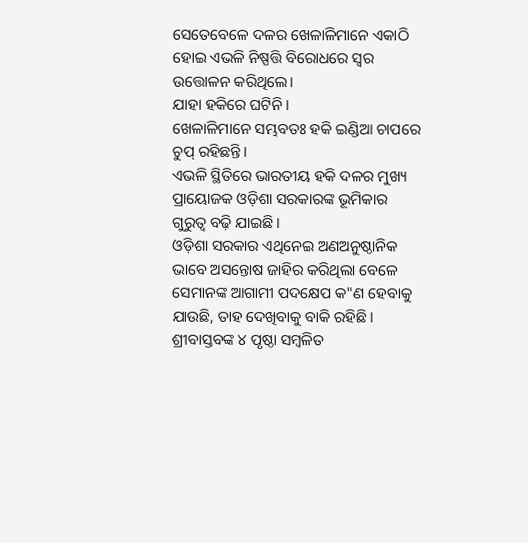ସେତେବେଳେ ଦଳର ଖେଳାଳିମାନେ ଏକାଠି ହୋଇ ଏଭଳି ନିଷ୍ପତ୍ତି ବିରୋଧରେ ସ୍ବର ଉତ୍ତୋଳନ କରିଥିଲେ।
ଯାହା ହକିରେ ଘଟିନି।
ଖେଳାଳିମାନେ ସମ୍ଭବତଃ ହକି ଇଣ୍ଡିଆ ଚାପରେ ଚୁପ୍ ରହିଛନ୍ତି।
ଏଭଳି ସ୍ଥିତିରେ ଭାରତୀୟ ହକି ଦଳର ମୁଖ୍ୟ ପ୍ରାୟୋଜକ ଓଡ଼ିଶା ସରକାରଙ୍କ ଭୂମିକାର ଗୁରୁତ୍ବ ବଢ଼ି ଯାଇଛି।
ଓଡ଼ିଶା ସରକାର ଏଥିନେଇ ଅଣଅନୁଷ୍ଠାନିକ ଭାବେ ଅସନ୍ତୋଷ ଜାହିର କରିଥିଲା ବେଳେ ସେମାନଙ୍କ ଆଗାମୀ ପଦକ୍ଷେପ କ"ଣ ହେବାକୁ ଯାଉଛି, ତାହ ଦେଖିବାକୁ ବାକି ରହିଛି।
ଶ୍ରୀବାସ୍ତବଙ୍କ ୪ ପୃଷ୍ଠା ସମ୍ବଳିତ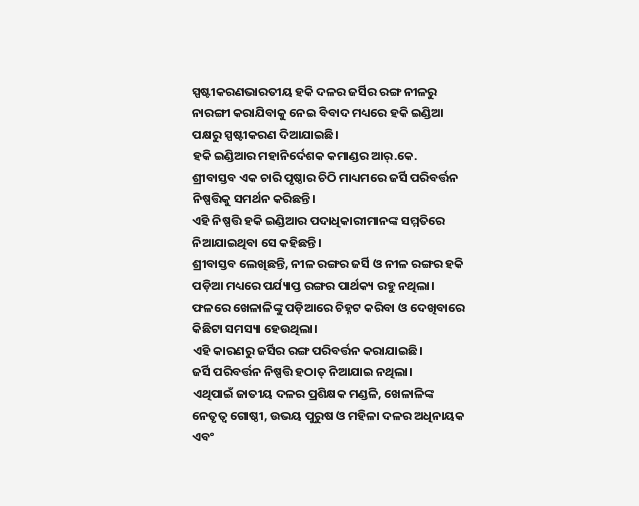ସ୍ପଷ୍ଟୀକରଣଭାରତୀୟ ହକି ଦଳର ଜର୍ସିର ରଙ୍ଗ ନୀଳରୁ ନାରଙ୍ଗୀ କରାଯିବାକୁ ନେଇ ବିବାଦ ମଧ୍ୟରେ ହକି ଇଣ୍ଡିଆ ପକ୍ଷରୁ ସ୍ପଷ୍ଟୀକରଣ ଦିଆଯାଇଛି।
ହକି ଇଣ୍ଡିଆର ମହାନିର୍ଦେଶକ କମାଣ୍ଡର ଆର୍.କେ.
ଶ୍ରୀବାସ୍ତବ ଏକ ଚାରି ପୃଷ୍ଠାର ଚିଠି ମାଧ୍ୟମରେ ଜର୍ସି ପରିବର୍ତ୍ତନ ନିଷ୍ପତ୍ତିକୁ ସମର୍ଥନ କରିଛନ୍ତି।
ଏହି ନିଷ୍ପତ୍ତି ହକି ଇଣ୍ଡିଆର ପଦାଧିକାରୀମାନଙ୍କ ସମ୍ମତିରେ ନିଆଯାଇଥିବା ସେ କହିଛନ୍ତି।
ଶ୍ରୀବାସ୍ତବ ଲେଖିଛନ୍ତି, ନୀଳ ରଙ୍ଗର ଜର୍ସି ଓ ନୀଳ ରଙ୍ଗର ହକି ପଡ଼ିଆ ମଧ୍ୟରେ ପର୍ଯ୍ୟାପ୍ତ ରଙ୍ଗର ପାର୍ଥକ୍ୟ ରହୁ ନଥିଲା।
ଫଳରେ ଖେଳାଳିଙ୍କୁ ପଡ଼ିଆରେ ଚିହ୍ନଟ କରିବା ଓ ଦେଖିବାରେ କିଛିଟା ସମସ୍ୟା ହେଉଥିଲା।
ଏହି କାରଣରୁ ଜର୍ସିର ରଙ୍ଗ ପରିବର୍ତ୍ତନ କରାଯାଇଛି।
ଜର୍ସି ପରିବର୍ତ୍ତନ ନିଷ୍ପତ୍ତି ହଠାତ୍ ନିଆଯାଇ ନଥିଲା।
ଏଥିପାଇଁ ଜାତୀୟ ଦଳର ପ୍ରଶିକ୍ଷକ ମଣ୍ଡଳି, ଖେଳାଳିଙ୍କ ନେତୃତ୍ୱ ଗୋଷ୍ଠୀ, ଉଭୟ ପୁରୁଷ ଓ ମହିଳା ଦଳର ଅଧିନାୟକ ଏବଂ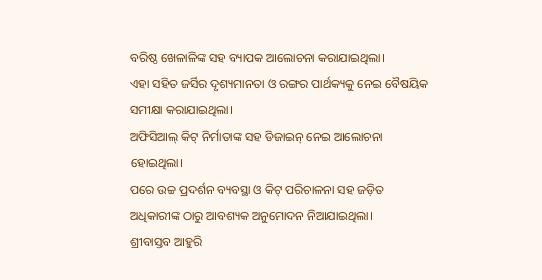ବରିଷ୍ଠ ଖେଳାଳିଙ୍କ ସହ ବ୍ୟାପକ ଆଲୋଚନା କରାଯାଇଥିଲା।
ଏହା ସହିତ ଜର୍ସିର ଦୃଶ୍ୟମାନତା ଓ ରଙ୍ଗର ପାର୍ଥକ୍ୟକୁ ନେଇ ବୈଷୟିକ ସମୀକ୍ଷା କରାଯାଇଥିଲା।
ଅଫିସିଆଲ୍ କିଟ୍ ନିର୍ମାତାଙ୍କ ସହ ଡିଜାଇନ୍ ନେଇ ଆଲୋଚନା ହୋଇଥିଲା।
ପରେ ଉଚ୍ଚ ପ୍ରଦର୍ଶନ ବ୍ୟବସ୍ଥା ଓ କିଟ୍ ପରିଚାଳନା ସହ ଜଡ଼ିତ ଅଧିକାରୀଙ୍କ ଠାରୁ ଆବଶ୍ୟକ ଅନୁମୋଦନ ନିଆଯାଇଥିଲା।
ଶ୍ରୀବାସ୍ତବ ଆହୁରି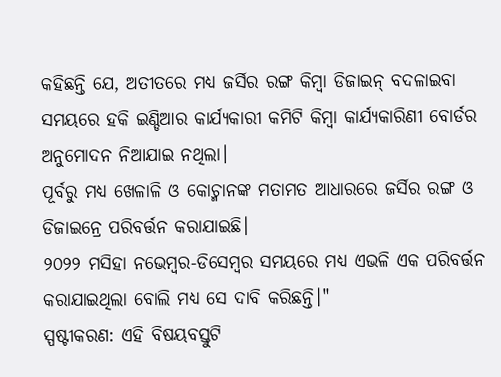କହିଛନ୍ତି ଯେ, ଅତୀତରେ ମଧ୍ୟ ଜର୍ସିର ରଙ୍ଗ କିମ୍ବା ଡିଜାଇନ୍ ବଦଳାଇବା ସମୟରେ ହକି ଇଣ୍ଡିଆର କାର୍ଯ୍ୟକାରୀ କମିଟି କିମ୍ବା କାର୍ଯ୍ୟକାରିଣୀ ବୋର୍ଡର ଅନୁମୋଦନ ନିଆଯାଇ ନଥିଲା।
ପୂର୍ବରୁ ମଧ୍ୟ ଖେଳାଳି ଓ କୋଚ୍ମାନଙ୍କ ମତାମତ ଆଧାରରେ ଜର୍ସିର ରଙ୍ଗ ଓ ଡିଜାଇନ୍ରେ ପରିବର୍ତ୍ତନ କରାଯାଇଛି।
୨୦୨୨ ମସିହା ନଭେମ୍ବର-ଡିସେମ୍ବର ସମୟରେ ମଧ୍ୟ ଏଭଳି ଏକ ପରିବର୍ତ୍ତନ କରାଯାଇଥିଲା ବୋଲି ମଧ୍ୟ ସେ ଦାବି କରିଛନ୍ତି।"
ସ୍ପଷ୍ଟୀକରଣ: ଏହି ବିଷୟବସ୍ତୁଟି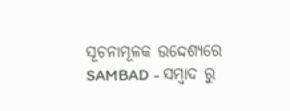ସୂଚନାମୂଳକ ଉଦ୍ଦେଶ୍ୟରେ SAMBAD - ସମ୍ବାଦ ରୁ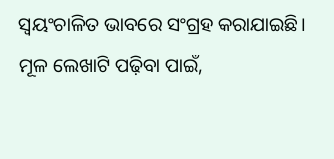ସ୍ୱୟଂଚାଳିତ ଭାବରେ ସଂଗ୍ରହ କରାଯାଇଛି। ମୂଳ ଲେଖାଟି ପଢ଼ିବା ପାଇଁ,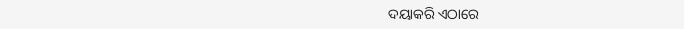ଦୟାକରି ଏଠାରେ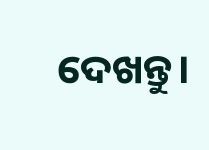ଦେଖନ୍ତୁ।